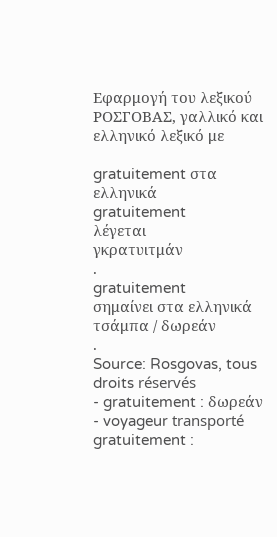Εφαρμογή του λεξικού ΡΟΣΓΟΒΑΣ, γαλλικό και ελληνικό λεξικό με

gratuitement στα ελληνικά
gratuitement
λέγεται
γκρατυιτμάν
.
gratuitement
σημαίνει στα ελληνικά
τσάμπα / δωρεάν
.
Source: Rosgovas, tous droits réservés
- gratuitement : δωρεάν
- voyageur transporté gratuitement :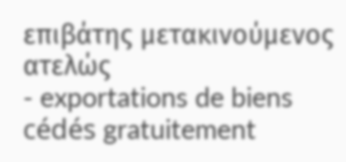επιβάτης μετακινούμενος ατελώς
- exportations de biens cédés gratuitement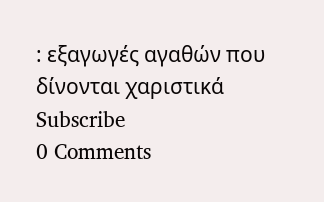: εξαγωγές αγαθών που δίνονται χαριστικά
Subscribe
0 Comments